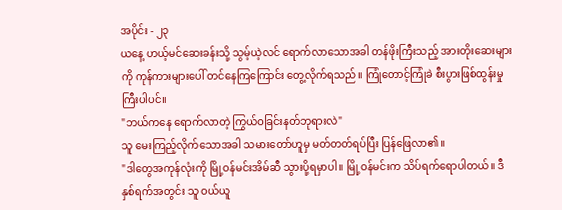အပိုင်း - ၂၃
ယနေ့ ဟယ့်မင်ဆေးခန်းသို့ သွမ့်ယဲ့လင် ရောက်လာသောအခါ တန်ဖိုးကြီးသည့် အားတိုးဆေးများကို ကုန်ကားများပေါ် တင်နေကြကြောင်း တွေ့လိုက်ရသည်။ ကြုံတောင့်ကြုံခဲ စီးပွားဖြစ်ထွန်းမှုကြီးပါပင်။
"ဘယ်ကနေ ရောက်လာတဲ့ ကြွယ်ဝခြင်းနတ်ဘုရားလဲ"
သူ မေးကြည့်လိုက်သောအခါ သမားတော်ဟူမှ မတ်တတ်ရပ်ပြီး ပြန်ဖြေလာ၏။
"ဒါတွေအကုန်လုံးကို မြို့ဝန်မင်းအိမ်ဆီ သွားပို့ရမှာပါ။ မြို့ဝန်မင်းက သိပ်ရက်ရောပါတယ်။ ဒီနှစ်ရက်အတွင်း သူ ဝယ်ယူ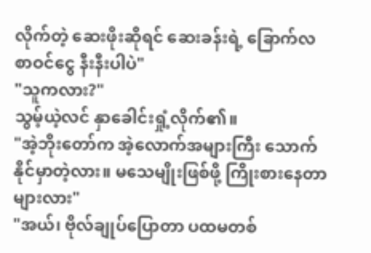လိုက်တဲ့ ဆေးဖိုးဆိုရင် ဆေးခန်းရဲ့ ခြောက်လစာဝင်ငွေ နီးနီးပါပဲ"
"သူကလား?"
သွမ့်ယဲ့လင် နှာခေါင်းရှုံ့လိုက်၏။
"အဲ့ဘိုးတော်က အဲ့လောက်အများကြီး သောက်နိုင်မှာတဲ့လား။ မသေမျိုးဖြစ်ဖို့ ကြိုးစားနေတာများလား"
"အယ်၊ ဗိုလ်ချုပ်ပြောတာ ပထမတစ်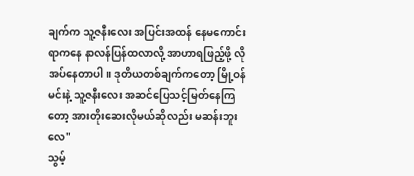ချက်က သူ့ဇနီးလေး အပြင်းအထန် နေမကောင်းရာကနေ နာလန်ပြန်ထလာလို့ အာဟာရဖြည့်ဖို့ လိုအပ်နေတာပါ။ ဒုတိယတစ်ချက်ကတော့ မြို့ဝန်မင်းနဲ့ သူ့ဇနီးလေး အဆင်ပြေသင့်မြတ်နေကြတော့ အားတိုးဆေးလိုမယ်ဆိုလည်း မဆန်းဘူးလေ"
သွမ့်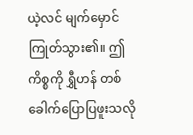ယဲ့လင် မျက်မှောင်ကြုတ်သွား၏။ ဤကိစ္စကို ရွှီဟန် တစ်ခေါက်ပြောပြဖူးသလို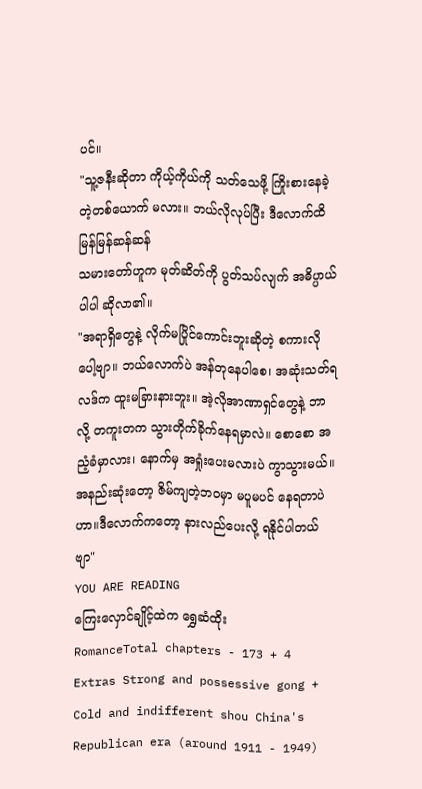ပင်။
"သူ့ဇနီးဆိုတာ ကိုယ့်ကိုယ်ကို သတ်သေဖို့ ကြိုးစားနေခဲ့တဲ့တစ်ယောက် မလား။ ဘယ်လိုလုပ်ပြီး ဒီလောက်ထိ မြန်မြန်ဆန်ဆန်
သမားတော်ဟူက မုတ်ဆိတ်ကို ပွတ်သပ်လျက် အဓိပ္ပာယ်ပါပါ ဆိုလာ၏။
"အရာရှိတွေနဲ့ လိုက်မပြိုင်ကောင်းဘူးဆိုတဲ့ စကားလိုပေါ့ဗျာ။ ဘယ်လောက်ပဲ အန်တုနေပါစေ၊ အဆုံးသတ်ရလဒ်က ထူးမခြားနားဘူး။ အဲ့လိုအာဏာရှင်တွေနဲ့ ဘာလို့ တကူးတက သွားတိုက်ခိုက်နေရမှာလဲ။ စောစော အညံ့ခံမှာလား၊ နောက်မှ အရှုံးပေးမလားပဲ ကွာသွားမယ်။ အနည်းဆုံးတော့ ဇိမ်ကျတဲ့ဘဝမှာ မပူမပင် နေရတာပဲဟာ။ဒီလောက်ကတော့ နားလည်ပေးလို့ ရနိုင်ပါတယ်ဗျာ"
YOU ARE READING
ကြေးလှောင်ချိုင့်ထဲက ရွှေဆံထိုး
RomanceTotal chapters - 173 + 4 Extras Strong and possessive gong + Cold and indifferent shou China's Republican era (around 1911 - 1949)